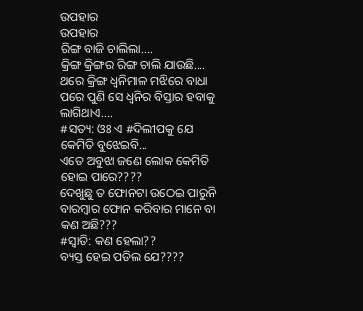ଉପହାର
ଉପହାର
ରିଙ୍ଗ ବାଜି ଚାଲିଲା....
କ୍ରିଙ୍ଗ କ୍ରିଙ୍ଗର ରିଙ୍ଗ ଚାଲି ଯାଉଛି....
ଥରେ କ୍ରିଙ୍ଗ ଧ୍ୱନିମାଳ ମଝିରେ ବାଧା ପରେ ପୁଣି ସେ ଧ୍ୱନିର ବିସ୍ତାର ହବାକୁ ଲାଗିଥାଏ....
#ସତ୍ୟ: ଓଃ ଏ #ଦିଲୀପକୁ ଯେ କେମିତି ବୁଝେଇବି...
ଏତେ ଅବୁଝା ଜଣେ ଲୋକ କେମିତି ହୋଇ ପାରେ????
ଦେଖୁଛୁ ତ ଫୋନଟା ଉଠେଇ ପାରୁନି ବାରମ୍ବାର ଫୋନ କରିବାର ମାନେ ବା କଣ ଅଛି???
#ସ୍ଵାତି: କଣ ହେଲା??
ବ୍ୟସ୍ତ ହେଇ ପଡିଲ ଯେ????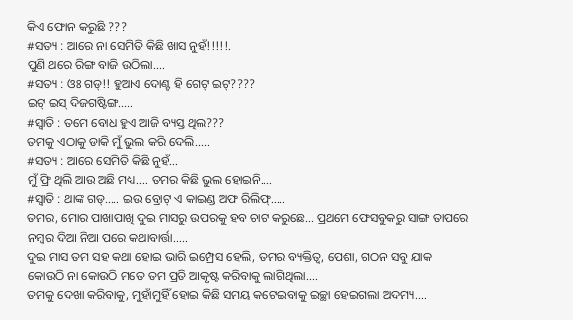କିଏ ଫୋନ କରୁଛି ???
#ସତ୍ୟ : ଆରେ ନା ସେମିତି କିଛି ଖାସ ନୁହଁ!!!!!.
ପୁଣି ଥରେ ରିଙ୍ଗ ବାଜି ଉଠିଲା....
#ସତ୍ୟ : ଓଃ ଗଡ୍!! ହୁଆଏ ଦୋଣ୍ଟ ହି ଗେଟ୍ ଇଟ୍????
ଇଟ୍ ଇସ୍ ଦିଜଗଷ୍ଟିଙ୍ଗ.....
#ସ୍ଵାତି : ତମେ ବୋଧ ହୁଏ ଆଜି ବ୍ୟସ୍ତ ଥିଲ???
ତମକୁ ଏଠାକୁ ଡାକି ମୁଁ ଭୁଲ କରି ଦେଲି.....
#ସତ୍ୟ : ଆରେ ସେମିତି କିଛି ନୁହଁ...
ମୁଁ ଫ୍ରି ଥିଲି ଆଉ ଅଛି ମଧ୍ୟ.... ତମର କିଛି ଭୁଲ ହୋଇନି....
#ସ୍ଵାତି : ଥାଙ୍କ ଗଡ୍..... ଇଉ ବ୍ରୋଟ୍ ଏ କାଇଣ୍ଡ ଅଫ ରିଲିଫ୍.....
ତମର, ମୋର ପାଖାପାଖି ଦୁଇ ମାସରୁ ଉପରକୁ ହବ ଚାଟ କରୁଛେ... ପ୍ରଥମେ ଫେସବୁକରୁ ସାଙ୍ଗ ତାପରେ ନମ୍ବର ଦିଆ ନିଆ ପରେ କଥାବାର୍ତ୍ତା.....
ଦୁଇ ମାସ ତମ ସହ କଥା ହୋଇ ଭାରି ଇମ୍ପ୍ରେସ ହେଲି, ତମର ବ୍ୟକ୍ତିତ୍ୱ, ପେଶା, ଗଠନ ସବୁ ଯାକ କୋଉଠି ନା କୋଉଠି ମତେ ତମ ପ୍ରତି ଆକୃଷ୍ଟ କରିବାକୁ ଲାଗିଥିଲା....
ତମକୁ ଦେଖା କରିବାକୁ, ମୁହାଁମୁହିଁ ହୋଇ କିଛି ସମୟ କଟେଇବାକୁ ଇଚ୍ଛା ହେଇଗଲା ଅଦମ୍ୟ....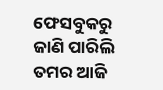ଫେସବୁକରୁ ଜାଣି ପାରିଲି ତମର ଆଜି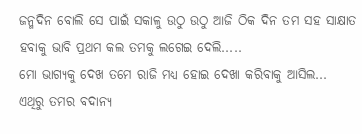ଜନ୍ମଦିନ ବୋଲି ସେ ପାଇଁ ସକାଳୁ ଉଠୁ ଉଠୁ ଆଜି ଠିକ ଦିନ ତମ ସହ ସାକ୍ଷାତ ହବାକୁ ଭାବି ପ୍ରଥମ କଲ ତମକୁ ଲଗେଇ ଦେଲି.....
ମୋ ଭାଗ୍ୟକୁ ଦେଖ ତମେ ରାଜି ମଧ୍ୟ ହୋଇ ଦେଖା କରିବାକୁ ଆସିଲ...
ଏଥିରୁ ତମର ବଦାନ୍ୟ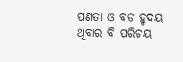ପଣତା ଓ ବଡ ହୃଦୟ ଥିବାର ବି ପରିଚୟ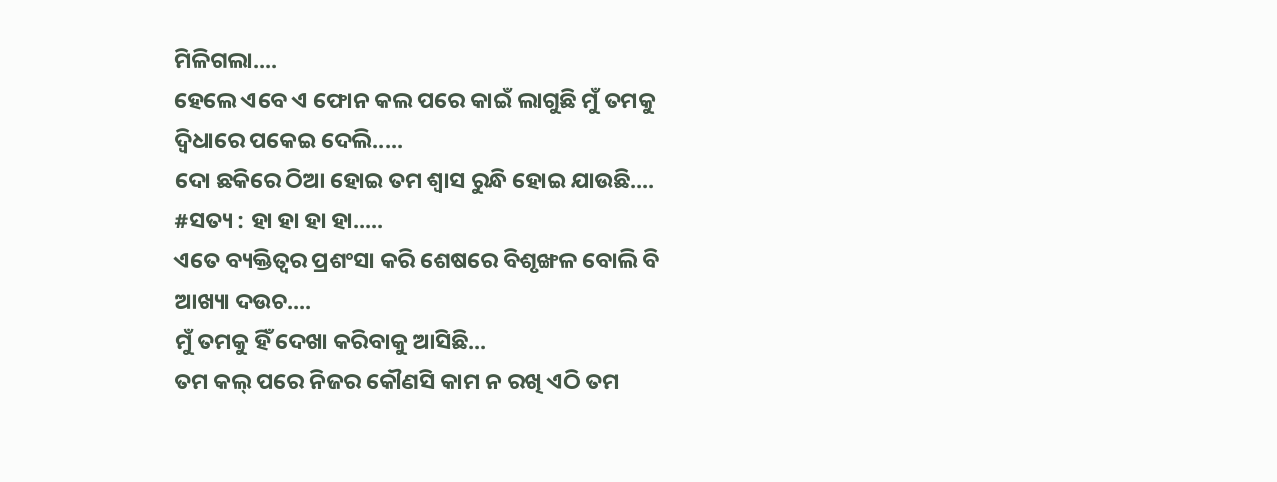ମିଳିଗଲା....
ହେଲେ ଏବେ ଏ ଫୋନ କଲ ପରେ କାଇଁ ଲାଗୁଛି ମୁଁ ତମକୁ ଦ୍ଵିଧାରେ ପକେଇ ଦେଲି.....
ଦୋ ଛକିରେ ଠିଆ ହୋଇ ତମ ଶ୍ୱାସ ରୁନ୍ଧି ହୋଇ ଯାଉଛି....
#ସତ୍ୟ : ହା ହା ହା ହା.....
ଏତେ ବ୍ୟକ୍ତିତ୍ୱର ପ୍ରଶଂସା କରି ଶେଷରେ ବିଶୃଙ୍ଖଳ ବୋଲି ବି ଆଖ୍ୟା ଦଉଚ....
ମୁଁ ତମକୁ ହିଁ ଦେଖା କରିବାକୁ ଆସିଛି...
ତମ କଲ୍ ପରେ ନିଜର କୌଣସି କାମ ନ ରଖି ଏଠି ତମ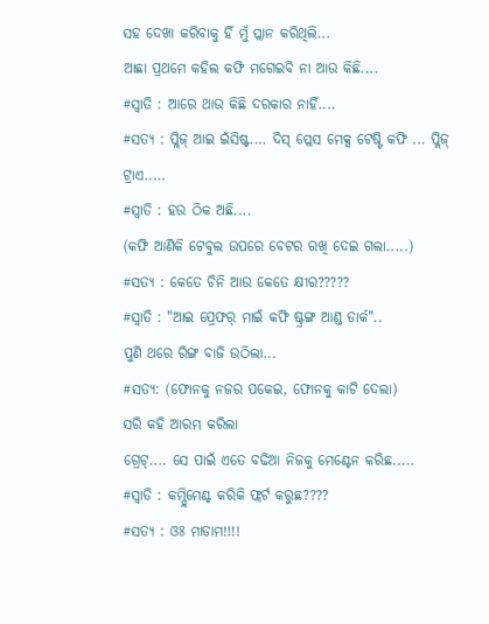ସହ ଦେଖା କରିବାକୁ ହିଁ ମୁଁ ପ୍ଲାନ କରିଥିଲି...
ଆଛା ପ୍ରଥମେ କହିଲ କଫି ମଗେଇବି ନା ଆଉ କିଛି....
#ସ୍ଵାତି : ଆରେ ଥାଉ କିଛି ଦରକାର ନାହିଁ....
#ସତ୍ୟ : ପ୍ଲିଜ୍ ଆଇ ଇଁସିଷ୍ଟ.... ଦିସ୍ ପ୍ଲେସ ମେକ୍ସ ଟେଷ୍ଟି କଫି ... ପ୍ଲିଜ୍ ଟ୍ରାଏ.....
#ସ୍ଵାତି : ହଉ ଠିକ ଅଛି....
(କଫି ଆଣିକି ଟେବୁଲ ଉପରେ ବେଟର ରଖି ଦେଇ ଗଲା.....)
#ସତ୍ୟ : କେତେ ଚିନି ଆଉ କେତେ କ୍ଷୀର?????
#ସ୍ଵାତି : "ଆଇ ପ୍ରେଫର୍ ମାଇଁ କଫି ଷ୍ଟ୍ରଙ୍ଗ ଆଣ୍ଡ ଡାର୍କ"..
ପୁଣି ଥରେ ରିଙ୍ଗ ବାଜି ଉଠିଲା...
#ସତ୍ୟ: (ଫୋନକୁ ନଜର ପକେଇ, ଫୋନକୁ କାଟି ଦେଲା)
ସରି କହି ଆରମ୍ଭ କରିଲା
ଗ୍ରେଟ୍.... ସେ ପାଇଁ ଏତେ ବଢିଆ ନିଜକୁ ମେଣ୍ଟେନ କରିଛ.....
#ସ୍ଵାତି : କମ୍ପ୍ଲିମେଣ୍ଟ କରିକି ଫ୍ଲର୍ଟ କରୁଛ????
#ସତ୍ୟ : ଓଃ ମାଡାମ!!!!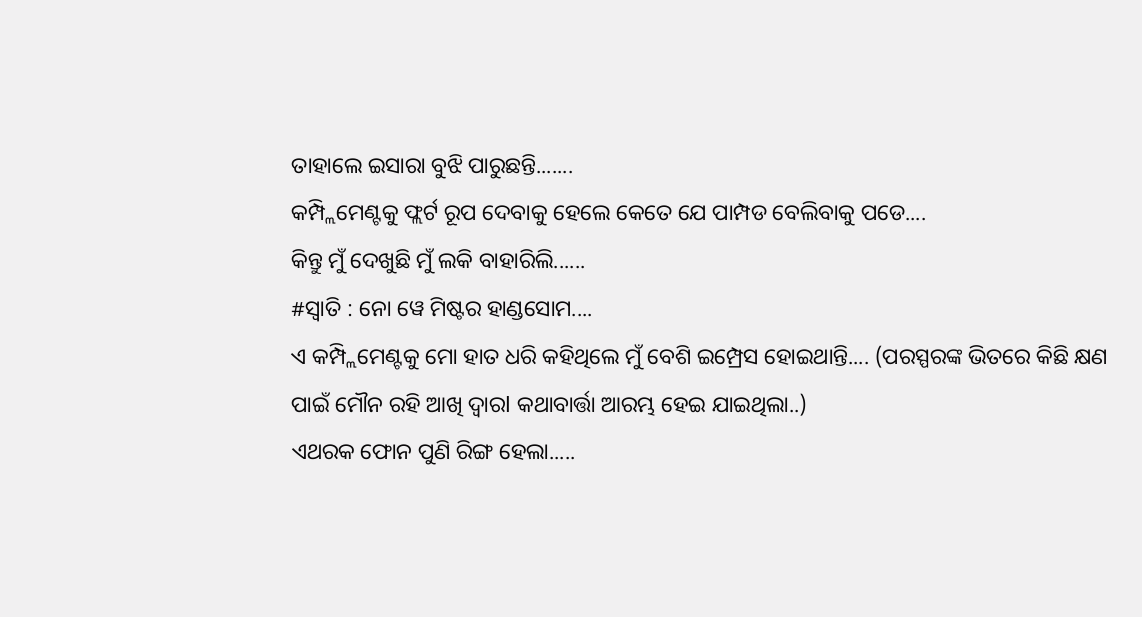ତାହାଲେ ଇସାରା ବୁଝି ପାରୁଛନ୍ତି.......
କମ୍ପ୍ଲିମେଣ୍ଟକୁ ଫ୍ଲର୍ଟ ରୂପ ଦେବାକୁ ହେଲେ କେତେ ଯେ ପାମ୍ପଡ ବେଲିବାକୁ ପଡେ....
କିନ୍ତୁ ମୁଁ ଦେଖୁଛି ମୁଁ ଲକି ବାହାରିଲି......
#ସ୍ଵାତି : ନୋ ୱେ ମିଷ୍ଟର ହାଣ୍ଡସୋମ....
ଏ କମ୍ପ୍ଲିମେଣ୍ଟକୁ ମୋ ହାତ ଧରି କହିଥିଲେ ମୁଁ ବେଶି ଇମ୍ପ୍ରେସ ହୋଇଥାନ୍ତି.... (ପରସ୍ପରଙ୍କ ଭିତରେ କିଛି କ୍ଷଣ ପାଇଁ ମୌନ ରହି ଆଖି ଦ୍ୱାରl କଥାବାର୍ତ୍ତା ଆରମ୍ଭ ହେଇ ଯାଇଥିଲା..)
ଏଥରକ ଫୋନ ପୁଣି ରିଙ୍ଗ ହେଲା.....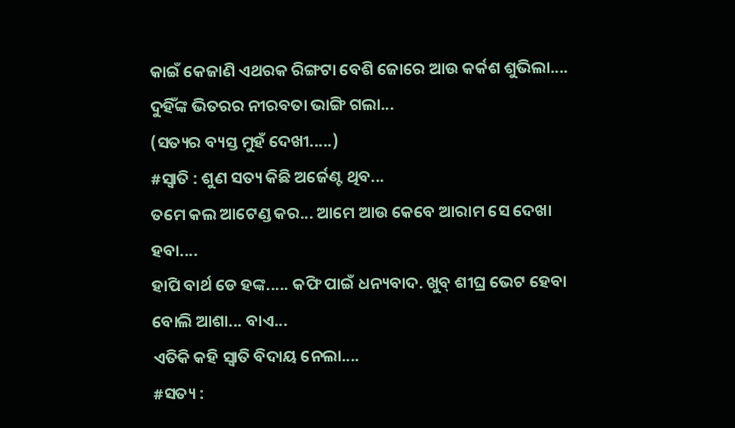କାଇଁ କେଜାଣି ଏଥରକ ରିଙ୍ଗଟା ବେଶି ଜୋରେ ଆଉ କର୍କଶ ଶୁଭିଲା....
ଦୁହିଁଙ୍କ ଭିତରର ନୀରବତା ଭାଙ୍ଗି ଗଲା...
(ସତ୍ୟର ବ୍ୟସ୍ତ ମୁହଁ ଦେଖୀ.....)
#ସ୍ଵାତି : ଶୁଣ ସତ୍ୟ କିଛି ଅର୍ଜେଣ୍ଟ ଥିବ...
ତମେ କଲ ଆଟେଣ୍ଡ କର... ଆମେ ଆଉ କେବେ ଆରାମ ସେ ଦେଖା ହବା....
ହାପି ବାର୍ଥ ଡେ ହଙ୍କ..... କଫି ପାଇଁ ଧନ୍ୟବାଦ. ଖୁବ୍ ଶୀଘ୍ର ଭେଟ ହେବା ବୋଲି ଆଶା... ବାଏ...
ଏତିକି କହି ସ୍ଵାତି ବିଦାୟ ନେଲା....
#ସତ୍ୟ :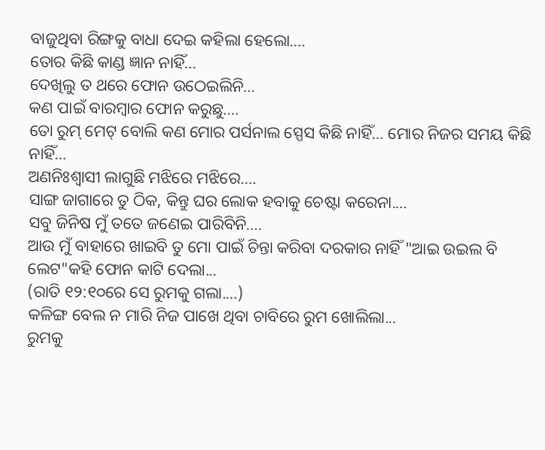ବାଜୁଥିବା ରିଙ୍ଗକୁ ବାଧା ଦେଇ କହିଲା ହେଲୋ....
ତୋର କିଛି କାଣ୍ଡ ଜ୍ଞାନ ନାହିଁ...
ଦେଖିଲୁ ତ ଥରେ ଫୋନ ଉଠେଇଲିନି...
କଣ ପାଇଁ ବାରମ୍ବାର ଫୋନ କରୁଛୁ....
ତୋ ରୁମ୍ ମେଟ୍ ବୋଲି କଣ ମୋର ପର୍ସନାଲ ସ୍ପେସ କିଛି ନାହିଁ... ମୋର ନିଜର ସମୟ କିଛି ନାହିଁ...
ଅଣନିଃଶ୍ୱାସୀ ଲାଗୁଛି ମଝିରେ ମଝିରେ....
ସାଙ୍ଗ ଜାଗାରେ ତୁ ଠିକ, କିନ୍ତୁ ଘର ଲୋକ ହବାକୁ ଚେଷ୍ଟା କରେନା....
ସବୁ ଜିନିଷ ମୁଁ ତତେ ଜଣେଇ ପାରିବିନି....
ଆଉ ମୁଁ ବାହାରେ ଖାଇବି ତୁ ମୋ ପାଇଁ ଚିନ୍ତା କରିବା ଦରକାର ନାହିଁ "ଆଇ ଉଇଲ ବି ଲେଟ"କହି ଫୋନ କାଟି ଦେଲା...
(ରାତି ୧୨:୧୦ରେ ସେ ରୁମକୁ ଗଲା....)
କଳିଙ୍ଗ ବେଲ ନ ମାରି ନିଜ ପାଖେ ଥିବା ଚାବିରେ ରୁମ ଖୋଲିଲା...
ରୁମକୁ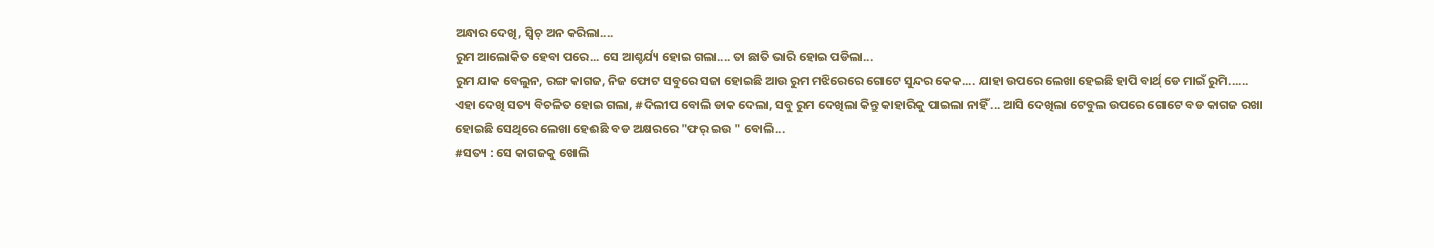ଅନ୍ଧାର ଦେଖି, ସ୍ୱିଚ୍ ଅନ କରିଲା....
ରୁମ ଆଲୋକିତ ହେବା ପରେ... ସେ ଆଶ୍ଚର୍ଯ୍ୟ ହୋଇ ଗଲା.... ତା ଛାତି ଭାରି ହୋଇ ପଡିଲା...
ରୁମ ଯାକ ବେଲୁନ, ରଙ୍ଗ କାଗଜ, ନିଜ ଫୋଟ ସବୁରେ ସଜା ହୋଇଛି ଆଉ ରୁମ ମଝିରେରେ ଗୋଟେ ସୁନ୍ଦର କେକ.... ଯାହା ଉପରେ ଲେଖା ହେଇଛି ହାପି ବାର୍ଥ୍ ଡେ ମାଇଁ ରୁମି......
ଏହା ଦେଖି ସତ୍ୟ ବିଚଳିତ ହୋଇ ଗଲା, #ଦିଲୀପ ବୋଲି ଡାକ ଦେଲା, ସବୁ ରୁମ ଦେଖିଲା କିନ୍ତୁ କାହାରିକୁ ପାଇଲା ନାହିଁ ... ଆସି ଦେଖିଲା ଟେବୁଲ ଉପରେ ଗୋଟେ ବଡ କାଗଜ ରଖା ହୋଇଛି ସେଥିରେ ଲେଖା ହେଈଛି ବଡ ଅକ୍ଷରରେ "ଫର୍ ଇଉ " ବୋଲି...
#ସତ୍ୟ : ସେ କାଗଜକୁ ଖୋଲି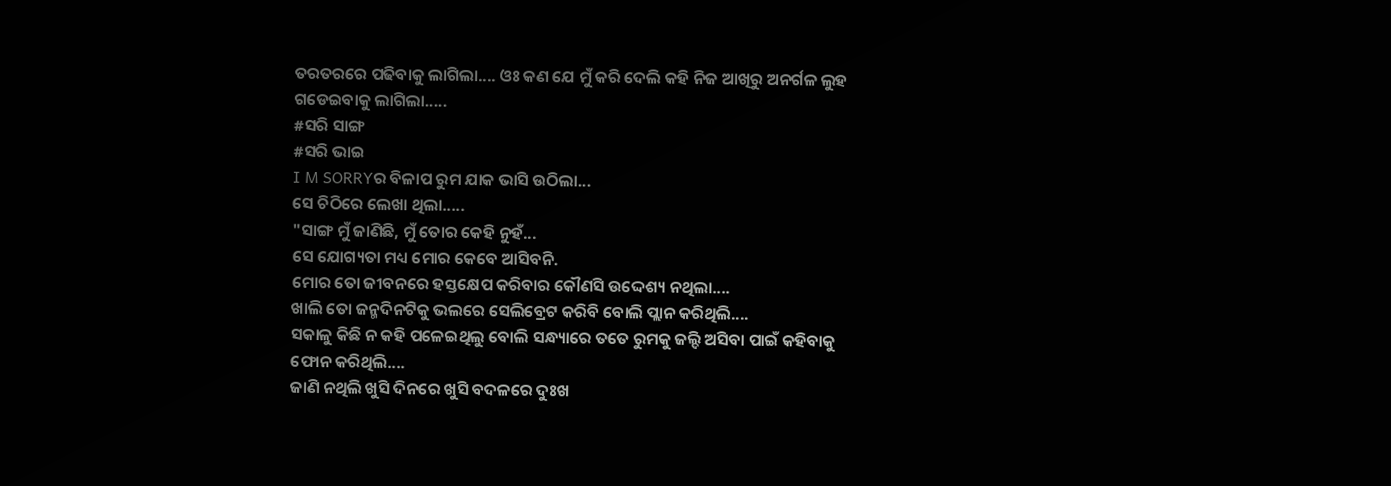ତରତରରେ ପଢିବାକୁ ଲାଗିଲା.... ଓଃ କଣ ଯେ ମୁଁ କରି ଦେଲି କହି ନିଜ ଆଖିରୁ ଅନର୍ଗଳ ଲୁହ ଗଡେଇବାକୁ ଲାଗିଲା.....
#ସରି ସାଙ୍ଗ
#ସରି ଭାଇ
I M SORRYର ବିଳାପ ରୁମ ଯାକ ଭାସି ଉଠିଲା...
ସେ ଚିଠିରେ ଲେଖା ଥିଲା.....
"ସାଙ୍ଗ ମୁଁ ଜାଣିଛି, ମୁଁ ତୋର କେହି ନୁହଁ...
ସେ ଯୋଗ୍ୟତା ମଧ୍ୟ ମୋର କେବେ ଆସିବନି.
ମୋର ତୋ ଜୀବନରେ ହସ୍ତକ୍ଷେପ କରିବାର କୌଣସି ଉଦ୍ଦେଶ୍ୟ ନଥିଲା....
ଖାଲି ତୋ ଜନ୍ମଦିନଟିକୁ ଭଲରେ ସେଲିବ୍ରେଟ କରିବି ବୋଲି ପ୍ଲାନ କରିଥିଲି....
ସକାଳୁ କିଛି ନ କହି ପଳେଇଥିଲୁ ବୋଲି ସନ୍ଧ୍ୟାରେ ତତେ ରୁମକୁ ଜଲ୍ଦି ଅସିବା ପାଇଁ କହିବାକୁ ଫୋନ କରିଥିଲି....
ଜାଣି ନଥିଲି ଖୁସି ଦିନରେ ଖୁସି ବଦଳରେ ଦୁଃଖ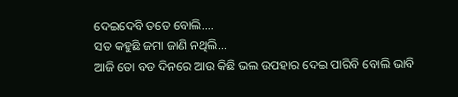ଦେଇଦେବି ତତେ ବୋଲି....
ସତ କହୁଛି ଜମା ଜାଣି ନଥିଲି...
ଆଜି ତୋ ବଡ ଦିନରେ ଆଉ କିଛି ଭଲ ଉପହାର ଦେଇ ପାରିବି ବୋଲି ଭାବି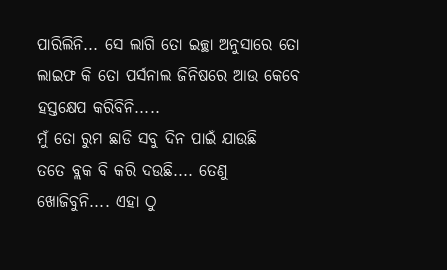ପାରିଲିନି... ସେ ଲାଗି ତୋ ଇଚ୍ଛା ଅନୁସାରେ ତୋ ଲାଇଫ କି ତୋ ପର୍ସନାଲ ଜିନିଷରେ ଆଉ କେବେ ହସ୍ତକ୍ଷେପ କରିବିନି.....
ମୁଁ ତୋ ରୁମ ଛାଡି ସବୁ ଦିନ ପାଇଁ ଯାଉଛି
ତତେ ବ୍ଲକ ବି କରି ଦଉଛି.... ତେଣୁ ଖୋଜିବୁନି.... ଏହା ଠୁ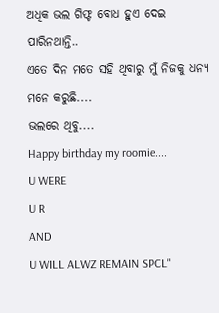ଅଧିକ ଭଲ ଗିଫ୍ଟ ବୋଧ ହୁଏ ଦେଇ ପାରିନଥାନ୍ତି..
ଏତେ ଦିନ ମତେ ସହି ଥିବାରୁ ମୁଁ ନିଜକୁ ଧନ୍ୟ ମନେ କରୁଛି....
ଭଲରେ ଥିବୁ....
Happy birthday my roomie....
U WERE
U R
AND
U WILL ALWZ REMAIN SPCL"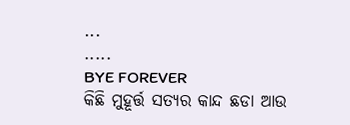...
.....
BYE FOREVER
କିଛି ମୁହୂର୍ତ୍ତ ସତ୍ୟର କାନ୍ଦ ଛଡା ଆଉ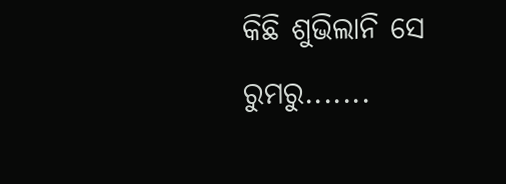କିଛି ଶୁଭିଲାନି ସେ ରୁମରୁ.......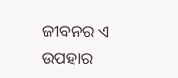ଜୀବନର ଏ ଉପହାର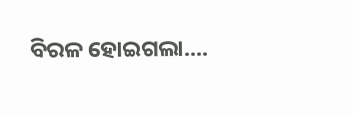ବିରଳ ହୋଇଗଲା....